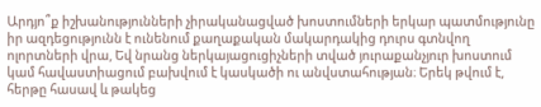Արդյո՞ք իշխանությունների չիրականացված խոստումների երկար պատմությունը իր ազդեցությունն է ունենում քաղաքական մակարդակից դուրս գտնվող ոլորտների վրա, Եվ նրանց ներկայացուցիչների տված յուրաքանչյուր խոստում կամ հավաստիացում բախվում է կասկածի ու անվստահության։ Երեկ թվում է, հերթը հասավ և թակեց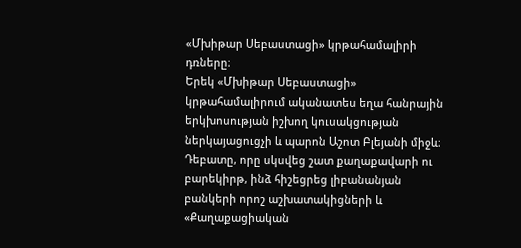«Մխիթար Սեբաստացի» կրթահամալիրի դռները։
Երեկ «Մխիթար Սեբաստացի» կրթահամալիրում ականատես եղա հանրային երկխոսության իշխող կուսակցության ներկայացուցչի և պարոն Աշոտ Բլեյանի միջև։ Դեբատը, որը սկսվեց շատ քաղաքավարի ու բարեկիրթ, ինձ հիշեցրեց լիբանանյան բանկերի որոշ աշխատակիցների և «Քաղաքացիական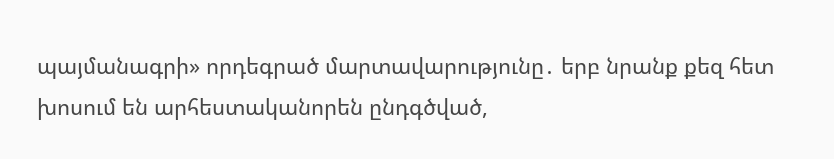պայմանագրի» որդեգրած մարտավարությունը․ երբ նրանք քեզ հետ խոսում են արհեստականորեն ընդգծված,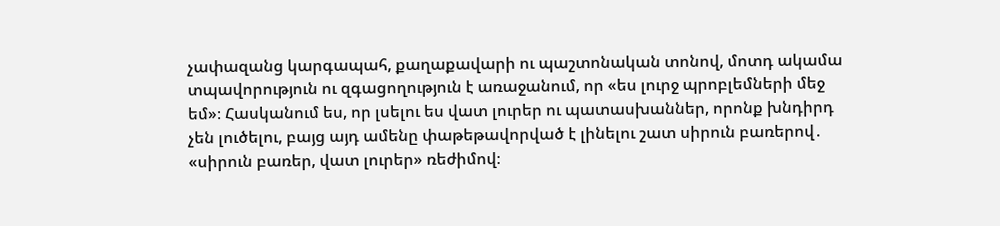չափազանց կարգապահ, քաղաքավարի ու պաշտոնական տոնով, մոտդ ակամա տպավորություն ու զգացողություն է առաջանում, որ «ես լուրջ պրոբլեմների մեջ եմ»։ Հասկանում ես, որ լսելու ես վատ լուրեր ու պատասխաններ, որոնք խնդիրդ չեն լուծելու, բայց այդ ամենը փաթեթավորված է լինելու շատ սիրուն բառերով․ «սիրուն բառեր, վատ լուրեր» ռեժիմով։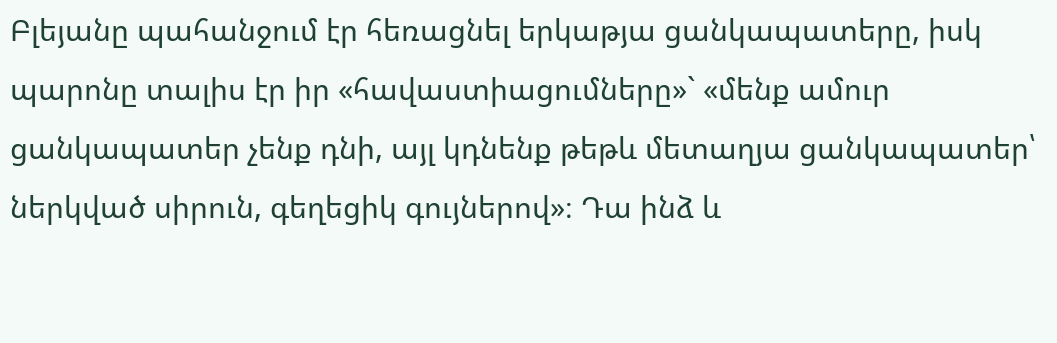Բլեյանը պահանջում էր հեռացնել երկաթյա ցանկապատերը, իսկ պարոնը տալիս էր իր «հավաստիացումները»` «մենք ամուր ցանկապատեր չենք դնի, այլ կդնենք թեթև մետաղյա ցանկապատեր՝ ներկված սիրուն, գեղեցիկ գույներով»։ Դա ինձ և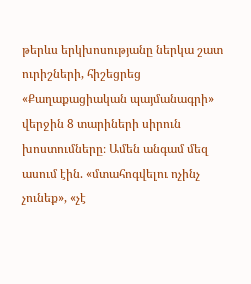թերևս երկխոսությանը ներկա շատ ուրիշների, հիշեցրեց «Քաղաքացիական պայմանագրի» վերջին 8 տարիների սիրուն խոստումները։ Ամեն անգամ մեզ ասում էին. «մտահոգվելու ոչինչ չունեք», «չէ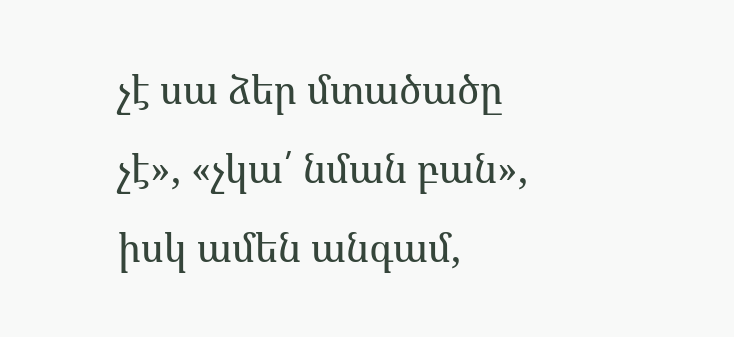չէ սա ձեր մտածածը չէ», «չկա՛ նման բան», իսկ ամեն անգամ,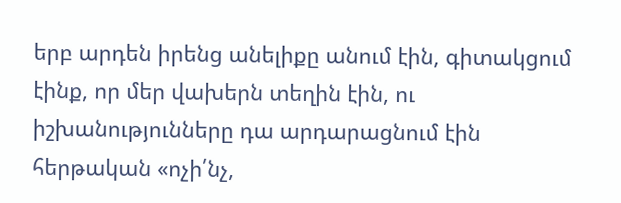երբ արդեն իրենց անելիքը անում էին, գիտակցում էինք, որ մեր վախերն տեղին էին, ու իշխանությունները դա արդարացնում էին հերթական «ոչի՛նչ,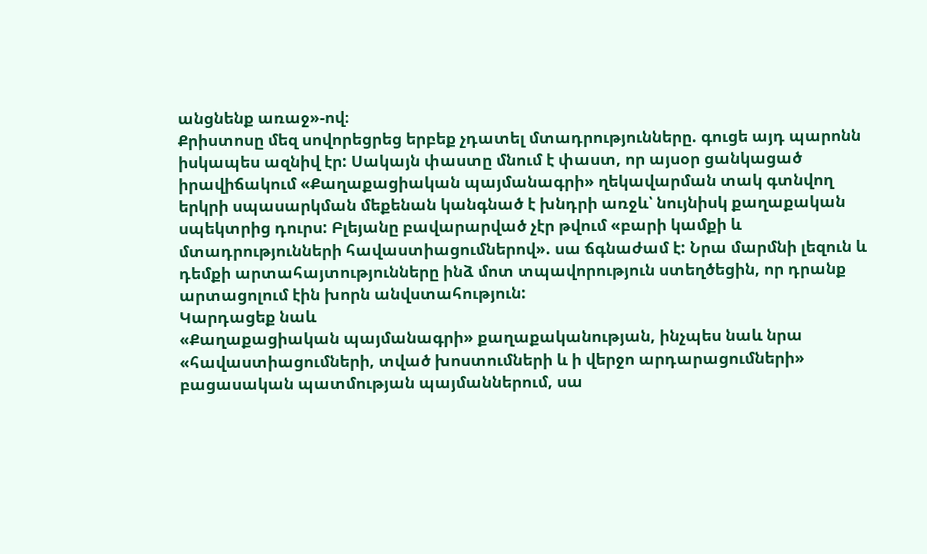անցնենք առաջ»-ով։
Քրիստոսը մեզ սովորեցրեց երբեք չդատել մտադրությունները. գուցե այդ պարոնն իսկապես ազնիվ էր: Սակայն փաստը մնում է փաստ, որ այսօր ցանկացած իրավիճակում «Քաղաքացիական պայմանագրի» ղեկավարման տակ գտնվող երկրի սպասարկման մեքենան կանգնած է խնդրի առջև՝ նույնիսկ քաղաքական սպեկտրից դուրս: Բլեյանը բավարարված չէր թվում «բարի կամքի և մտադրությունների հավաստիացումներով». սա ճգնաժամ է: Նրա մարմնի լեզուն և դեմքի արտահայտությունները ինձ մոտ տպավորություն ստեղծեցին, որ դրանք արտացոլում էին խորն անվստահություն:
Կարդացեք նաև
«Քաղաքացիական պայմանագրի» քաղաքականության, ինչպես նաև նրա «հավաստիացումների, տված խոստումների և ի վերջո արդարացումների» բացասական պատմության պայմաններում, սա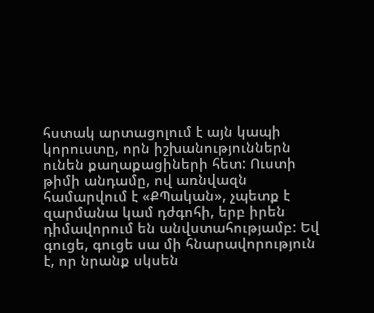հստակ արտացոլում է այն կապի կորուստը, որն իշխանություններն ունեն քաղաքացիների հետ: Ուստի թիմի անդամը, ով առնվազն համարվում է «ՔՊական», չպետք է զարմանա կամ դժգոհի, երբ իրեն դիմավորում են անվստահությամբ: Եվ գուցե, գուցե սա մի հնարավորություն է, որ նրանք սկսեն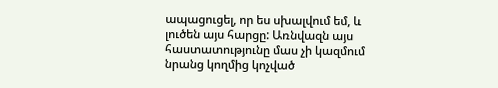ապացուցել, որ ես սխալվում եմ, և լուծեն այս հարցը: Առնվազն այս հաստատությունը մաս չի կազմում նրանց կողմից կոչված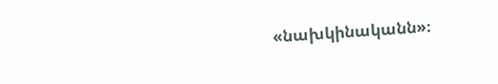«նախկինականն»։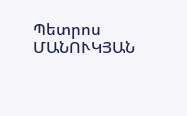Պետրոս ՄԱՆՈՒԿՅԱՆ